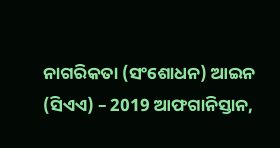ନାଗରିକତା (ସଂଶୋଧନ) ଆଇନ (ସିଏଏ) – 2019 ଆଫଗାନିସ୍ତାନ,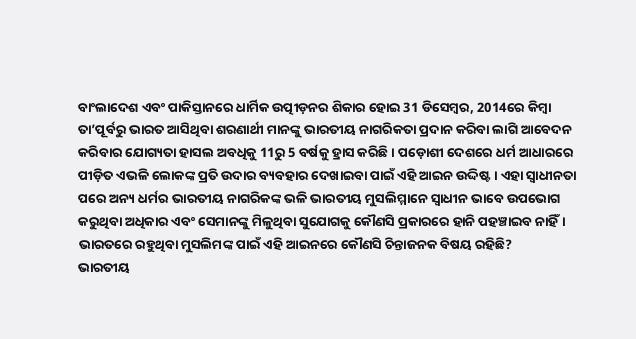ବାଂଲାଦେଶ ଏବଂ ପାକିସ୍ତାନରେ ଧାର୍ମିକ ଉତ୍ପୀଡ଼ନର ଶିକାର ହୋଇ 31 ଡିସେମ୍ବର, 2014ରେ କିମ୍ବା ତା’ପୂର୍ବରୁ ଭାରତ ଆସିଥିବା ଶରଣାର୍ଥୀ ମାନଙ୍କୁ ଭାରତୀୟ ନାଗରିକତା ପ୍ରଦାନ କରିବା ଲାଗି ଆବେଦନ କରିବାର ଯୋଗ୍ୟତା ହାସଲ ଅବଧିକୁ 11ରୁ 5 ବର୍ଷକୁ ହ୍ରାସ କରିଛି। ପଡ଼ୋଶୀ ଦେଶରେ ଧର୍ମ ଆଧାରରେ ପୀଡ଼ିତ ଏଭଳି ଲୋକଙ୍କ ପ୍ରତି ଉଦାର ବ୍ୟବହାର ଦେଖାଇବା ପାଇଁ ଏହି ଆଇନ ଉଦ୍ଦିଷ୍ଟ। ଏହା ସ୍ୱାଧୀନତା ପରେ ଅନ୍ୟ ଧର୍ମର ଭାରତୀୟ ନାଗରିକଙ୍କ ଭଳି ଭାରତୀୟ ମୁସଲିମ୍ମାନେ ସ୍ୱାଧୀନ ଭାବେ ଉପଭୋଗ କରୁଥିବା ଅଧିକାର ଏବଂ ସେମାନଙ୍କୁ ମିଳୁଥିବା ସୁଯୋଗକୁ କୌଣସି ପ୍ରକାରରେ ହାନି ପହଞ୍ଚାଇବ ନାହିଁ।
ଭାରତରେ ରହୁଥିବା ମୁସଲିମଙ୍କ ପାଇଁ ଏହି ଆଇନରେ କୌଣସି ଚିନ୍ତାଜନକ ବିଷୟ ରହିଛି?
ଭାରତୀୟ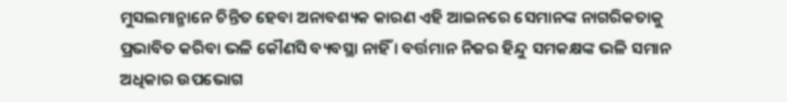ମୁସଲମାନ୍ମାନେ ଚିନ୍ତିତ ହେବା ଅନାବଶ୍ୟକ କାରଣ ଏହି ଆଇନରେ ସେମାନଙ୍କ ନାଗରିକତାକୁ ପ୍ରଭାବିତ କରିବା ଭଳି କୌଣସି ବ୍ୟବସ୍ଥା ନାହିଁ । ବର୍ତ୍ତମାନ ନିଜର ହିନ୍ଦୁ ସମକକ୍ଷଙ୍କ ଭଳି ସମାନ ଅଧିକାର ଉପଭୋଗ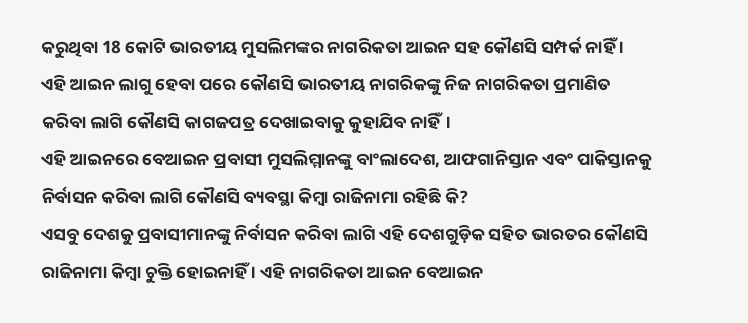କରୁଥିବା 18 କୋଟି ଭାରତୀୟ ମୁସଲିମଙ୍କର ନାଗରିକତା ଆଇନ ସହ କୌଣସି ସମ୍ପର୍କ ନାହିଁ । ଏହି ଆଇନ ଲାଗୁ ହେବା ପରେ କୌଣସି ଭାରତୀୟ ନାଗରିକଙ୍କୁ ନିଜ ନାଗରିକତା ପ୍ରମାଣିତ କରିବା ଲାଗି କୌଣସି କାଗଜପତ୍ର ଦେଖାଇବାକୁ କୁହାଯିବ ନାହିଁ।
ଏହି ଆଇନରେ ବେଆଇନ ପ୍ରବାସୀ ମୁସଲିମ୍ମାନଙ୍କୁ ବାଂଲାଦେଶ, ଆଫଗାନିସ୍ତାନ ଏବଂ ପାକିସ୍ତାନକୁ ନିର୍ବାସନ କରିବା ଲାଗି କୌଣସି ବ୍ୟବସ୍ଥା କିମ୍ବା ରାଜିନାମା ରହିଛି କି?
ଏସବୁ ଦେଶକୁ ପ୍ରବାସୀମାନଙ୍କୁ ନିର୍ବାସନ କରିବା ଲାଗି ଏହି ଦେଶଗୁଡ଼ିକ ସହିତ ଭାରତର କୌଣସି ରାଜିନାମା କିମ୍ବା ଚୁକ୍ତି ହୋଇନାହିଁ । ଏହି ନାଗରିକତା ଆଇନ ବେଆଇନ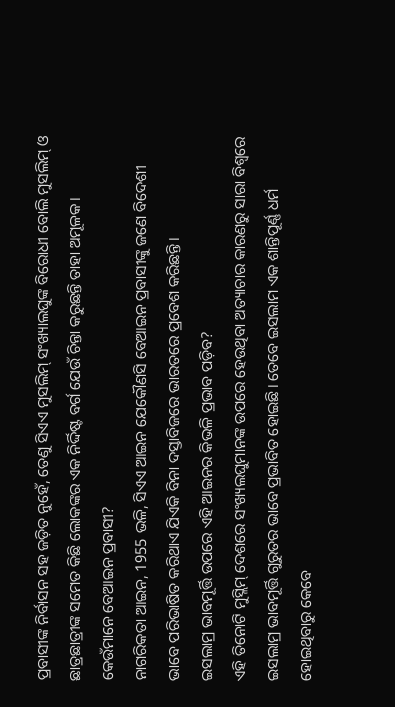ପ୍ରବାସୀଙ୍କ ନିର୍ବାସନ ସହ ଜଡ଼ିତ ନୁହେଁ, ତେଣୁ ସିଏଏ ମୁସଲିମ୍ ସଂଖ୍ୟାଲଘୁଙ୍କ ବିରୋଧୀ ବୋଲି ମୁସଲିମ୍ ଓ ଛାତ୍ରଛାତ୍ରୀଙ୍କ ସମେତ କିଛି ଲୋକଙ୍କର ଏକ ନିର୍ଦ୍ଦିଷ୍ଟ ବର୍ଗ ଯେଉଁ ଚିନ୍ତା କରୁଛନ୍ତି ତାହା ଅମୂଳକ।
କେଉଁମାନେ ବେଆଇନ ପ୍ରବାସୀ?
ନାଗରିକତା ଆଇନ, 1955 ଭଳି, ସିଏଏ ଆଇନ ଯେକୌଣସି ବେଆଇନ ପ୍ରବାସୀଙ୍କୁ ଜଣେ ବିଦେଶୀ ଭାବେ ପରିଭାଷିତ କରିଥାଏ ଯିଏକି ବିନା ଦସ୍ତାବିଜରେ ଭାରତରେ ପ୍ରବେଶ କରିଛନ୍ତି।
ଇସଲାମ୍ର ଭାବମୂର୍ତ୍ତି ଉପରେ ଏହି ଆଇନର କିଭଳି ପ୍ରଭାବ ପଡ଼ିବ?
ଏହି ତିନୋଟି ମୁସ୍ଲିମ୍ ଦେଶରେ ସଂଖ୍ୟଲଘୁମାନଙ୍କ ଉପରେ ହେଉଥିବା ଅତ୍ୟାଚାର କାରଣରୁ ସାରା ବିଶ୍ୱରେ ଇସଲାମ୍ର ଭାବମୂର୍ତ୍ତି ଗୁରୁତର ଭାବେ ପ୍ରଭାବିତ ହୋଇଛି। ତେବେ ଇସଲାମ ଏକ ଶାନ୍ତିପୂର୍ଣ୍ଣ ଧର୍ମ ହୋଇଥିବାରୁ କେବେ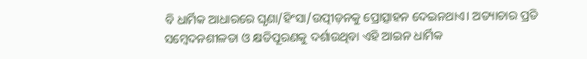ବି ଧାର୍ମିକ ଆଧାରରେ ଘୃଣା/ହିଂସା/ଉତ୍ପୀଡ଼ନକୁ ପ୍ରୋତ୍ସାହନ ଦେଇନଥାଏ। ଅତ୍ୟାଚାର ପ୍ରତି ସମ୍ବେଦନଶୀଳତା ଓ କ୍ଷତିପୂରଣକୁ ଦର୍ଶାଉଥିବା ଏହି ଆଇନ ଧାର୍ମିକ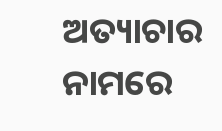ଅତ୍ୟାଚାର ନାମରେ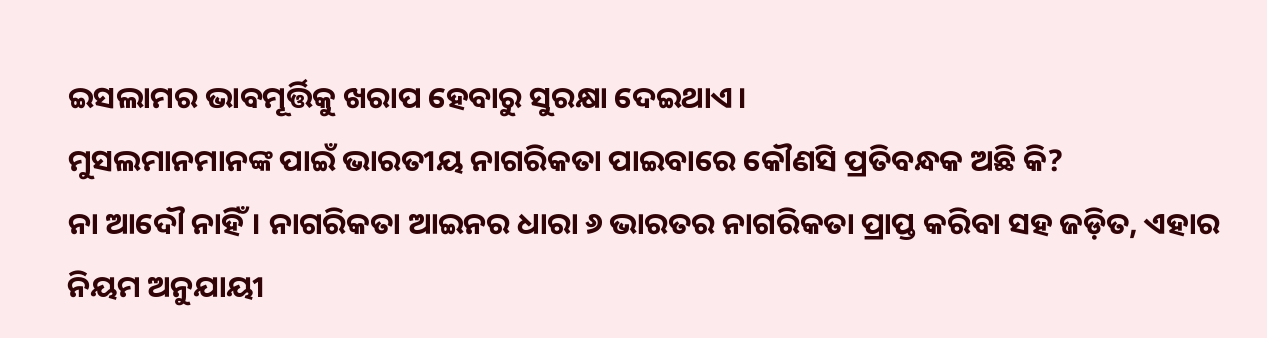ଇସଲାମର ଭାବମୂର୍ତ୍ତିକୁ ଖରାପ ହେବାରୁ ସୁରକ୍ଷା ଦେଇଥାଏ।
ମୁସଲମାନମାନଙ୍କ ପାଇଁ ଭାରତୀୟ ନାଗରିକତା ପାଇବାରେ କୌଣସି ପ୍ରତିବନ୍ଧକ ଅଛି କି?
ନା ଆଦୌ ନାହିଁ। ନାଗରିକତା ଆଇନର ଧାରା ୬ ଭାରତର ନାଗରିକତା ପ୍ରାପ୍ତ କରିବା ସହ ଜଡ଼ିତ, ଏହାର ନିୟମ ଅନୁଯାୟୀ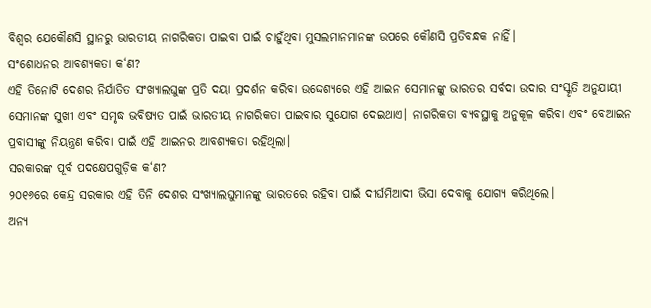ବିଶ୍ୱର ଯେକୌଣସି ସ୍ଥାନରୁ ଭାରତୀୟ ନାଗରିକତା ପାଇବା ପାଇଁ ଚାହୁଁଥିବା ମୁସଲମାନମାନଙ୍କ ଉପରେ କୌଣସି ପ୍ରତିବନ୍ଧକ ନାହିଁ।
ସଂଶୋଧନର ଆବଶ୍ୟକତା କ‘ଣ?
ଏହି ତିନୋଟି ଦେଶର ନିର୍ଯାତିତ ସଂଖ୍ୟାଲଘୁଙ୍କ ପ୍ରତି ଦୟା ପ୍ରଦର୍ଶନ କରିବା ଉଦ୍ଦେଶ୍ୟରେ ଏହି ଆଇନ ସେମାନଙ୍କୁ ଭାରତର ସର୍ବଦା ଉଦାର ସଂସ୍କୃତି ଅନୁଯାୟୀ ସେମାନଙ୍କ ସୁଖୀ ଏବଂ ସମୃଦ୍ଧ ଭବିଷ୍ୟତ ପାଇଁ ଭାରତୀୟ ନାଗରିକତା ପାଇବାର ସୁଯୋଗ ଦେଇଥାଏ। ନାଗରିକତା ବ୍ୟବସ୍ଥାକୁ ଅନୁକୂଳ କରିବା ଏବଂ ବେଆଇନ ପ୍ରବାସୀଙ୍କୁ ନିୟନ୍ତ୍ରଣ କରିବା ପାଇଁ ଏହି ଆଇନର ଆବଶ୍ୟକତା ରହିଥିଲା।
ସରକାରଙ୍କ ପୂର୍ବ ପଦକ୍ଷେପଗୁଡ଼ିକ କ‘ଣ?
୨୦୧୬ରେ କେନ୍ଦ୍ର ସରକାର ଏହି ତିନି ଦେଶର ସଂଖ୍ୟାଲଘୁମାନଙ୍କୁ ଭାରତରେ ରହିବା ପାଇଁ ଦୀର୍ଘମିଆଦୀ ଭିସା ଦେବାକୁ ଯୋଗ୍ୟ କରିଥିଲେ।
ଅନ୍ୟ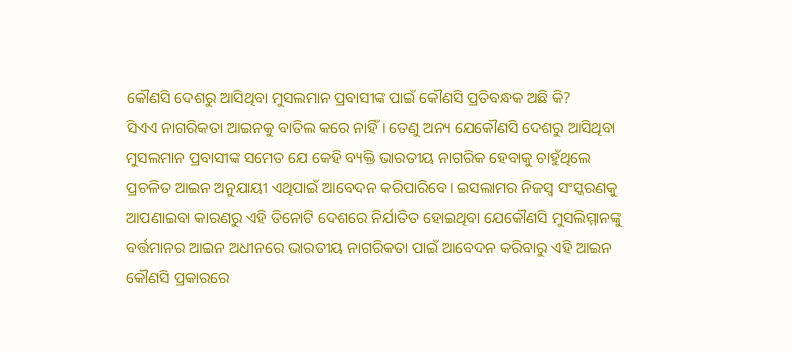କୌଣସି ଦେଶରୁ ଆସିଥିବା ମୁସଲମାନ ପ୍ରବାସୀଙ୍କ ପାଇଁ କୌଣସି ପ୍ରତିବନ୍ଧକ ଅଛି କି?
ସିଏଏ ନାଗରିକତା ଆଇନକୁ ବାତିଲ କରେ ନାହିଁ। ତେଣୁ ଅନ୍ୟ ଯେକୌଣସି ଦେଶରୁ ଆସିଥିବା ମୁସଲମାନ ପ୍ରବାସୀଙ୍କ ସମେତ ଯେ କେହି ବ୍ୟକ୍ତି ଭାରତୀୟ ନାଗରିକ ହେବାକୁ ଚାହୁଁଥିଲେ ପ୍ରଚଳିତ ଆଇନ ଅନୁଯାୟୀ ଏଥିପାଇଁ ଆବେଦନ କରିପାରିବେ। ଇସଲାମର ନିଜସ୍ୱ ସଂସ୍କରଣକୁ ଆପଣାଇବା କାରଣରୁ ଏହି ତିନୋଟି ଦେଶରେ ନିର୍ଯାତିତ ହୋଇଥିବା ଯେକୌଣସି ମୁସଲିମ୍ମାନଙ୍କୁ ବର୍ତ୍ତମାନର ଆଇନ ଅଧୀନରେ ଭାରତୀୟ ନାଗରିକତା ପାଇଁ ଆବେଦନ କରିବାରୁ ଏହି ଆଇନ କୌଣସି ପ୍ରକାରରେ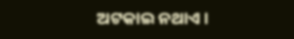ଅଟକାଇ ନଥାଏ।